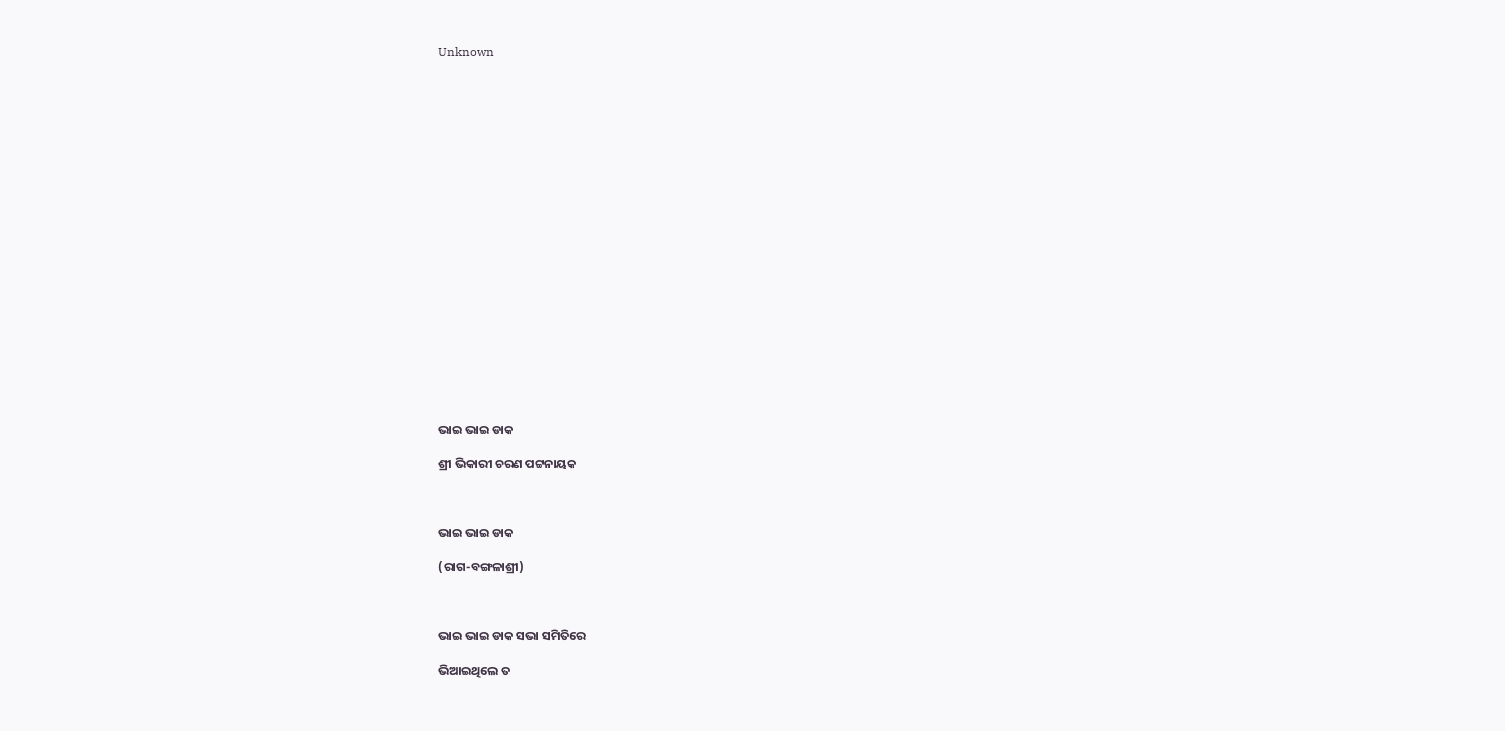Unknown





















ଭାଇ ଭାଇ ଡାକ

ଶ୍ରୀ ଭିକାରୀ ଚରଣ ପଟ୍ଟନାୟକ



ଭାଇ ଭାଇ ଡାକ

(ରାଗ-ବଙ୍ଗଳାଶ୍ରୀ)



ଭାଇ ଭାଇ ଡାକ ସଭା ସମିତିରେ

ଭିଆଇଥିଲେ ତ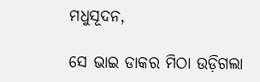ମଧୁସୂଦନ,

ସେ ଭାଇ ଡାକର ମିଠା ଉଡ଼ିଗଲା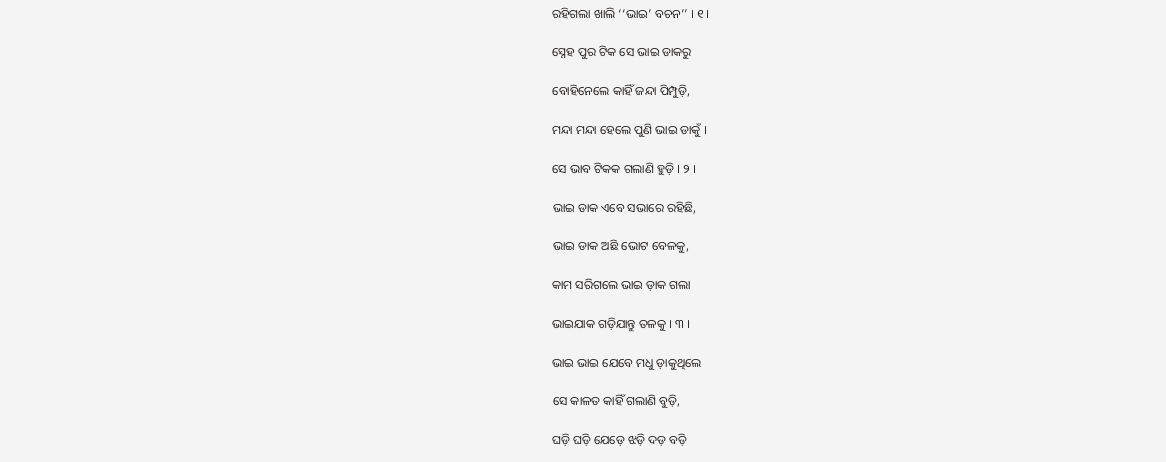ରହିଗଲା ଖାଲି ‘‘ଭାଇ’ ବଚନ’’ । ୧ ।

ସ୍ନେହ ପୁର ଟିକ ସେ ଭାଇ ଡାକରୁ

ବୋହିନେଲେ କାହିଁ ଜନ୍ଦା ପିମ୍ପୁଡ଼ି,

ମନ୍ଦା ମନ୍ଦା ହେଲେ ପୁଣି ଭାଇ ଡାକୁଁ ।

ସେ ଭାବ ଟିକକ ଗଲାଣି ହୁଡ଼ି । ୨ ।

ଭାଇ ଡାକ ଏବେ ସଭାରେ ରହିଛି,

ଭାଇ ଡାକ ଅଛି ଭୋଟ ବେଳକୁ,

କାମ ସରିଗଲେ ଭାଇ ଡ଼ାକ ଗଲା

ଭାଇଯାକ ଗଡ଼ିଯାନ୍ତୁ ତଳକୁ । ୩ ।

ଭାଇ ଭାଇ ଯେବେ ମଧୁ ଡ଼ାକୁଥିଲେ

ସେ କାଳତ କାହିଁ ଗଲାଣି ବୁଡ଼ି,

ଘଡ଼ି ଘଡ଼ି ଯେଡ଼େ ଝଡ଼ି ଦଡ଼ ବଡ଼ି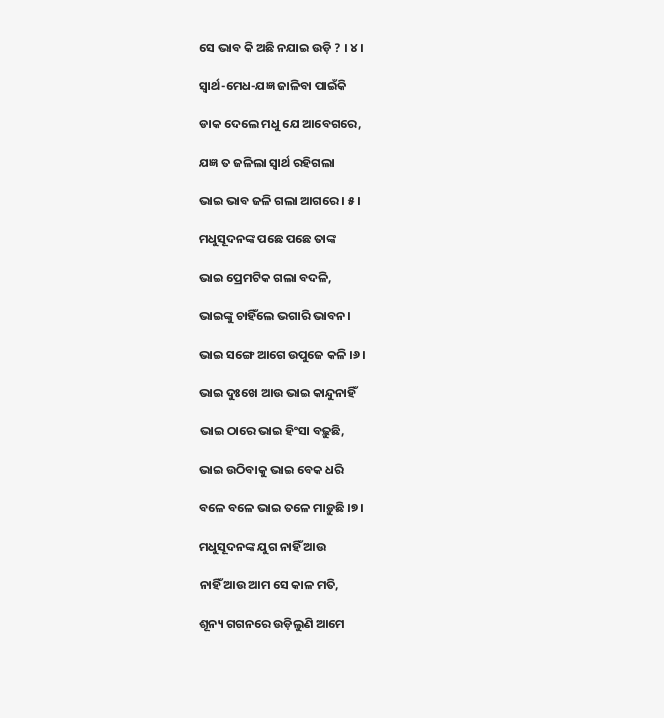ସେ ଭାବ କି ଅଛି ନଯାଇ ଉଡ଼ି ? । ୪ ।

ସ୍ଵାର୍ଥ-ମେଧ-ଯଜ୍ଞ ଜାଳିବା ପାଇଁକି

ଡାକ ଦେଲେ ମଧୁ ଯେ ଆବେଗରେ,

ଯଜ୍ଞ ତ ଜଳିଲା ସ୍ୱାର୍ଥ ରହିଗଲା

ଭାଇ ଭାବ ଜଳି ଗଲା ଆଗରେ । ୫ ।

ମଧୁସୂଦନଙ୍କ ପଛେ ପଛେ ତାଙ୍କ

ଭାଇ ପ୍ରେମଟିକ ଗଲା ବଦଳି,

ଭାଇଙ୍କୁ ଚାହିଁଲେ ଭଗାରି ଭାବନ।

ଭାଇ ସଙ୍ଗେ ଆଗେ ଉପୁଜେ କଳି ।୬।

ଭାଇ ଦୁଃଖେ ଆଉ ଭାଇ କାନ୍ଦୁନାହିଁ

ଭାଇ ଠାରେ ଭାଇ ହିଂସା ବଢ଼ୁଛି,

ଭାଇ ଉଠିବାକୁ ଭାଇ ବେକ ଧରି

ବଳେ ବଳେ ଭାଇ ତଳେ ମାଡ଼ୁଛି ।୭।

ମଧୁସୂଦନଙ୍କ ଯୁଗ ନାହିଁ ଆଉ

ନାହିଁ ଆଉ ଆମ ସେ କାଳ ମତି,

ଶୂନ୍ୟ ଗଗନରେ ଉଡ଼ିଲୁଣି ଆମେ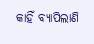କାହିଁ ବ୍ୟାପିଲାଣି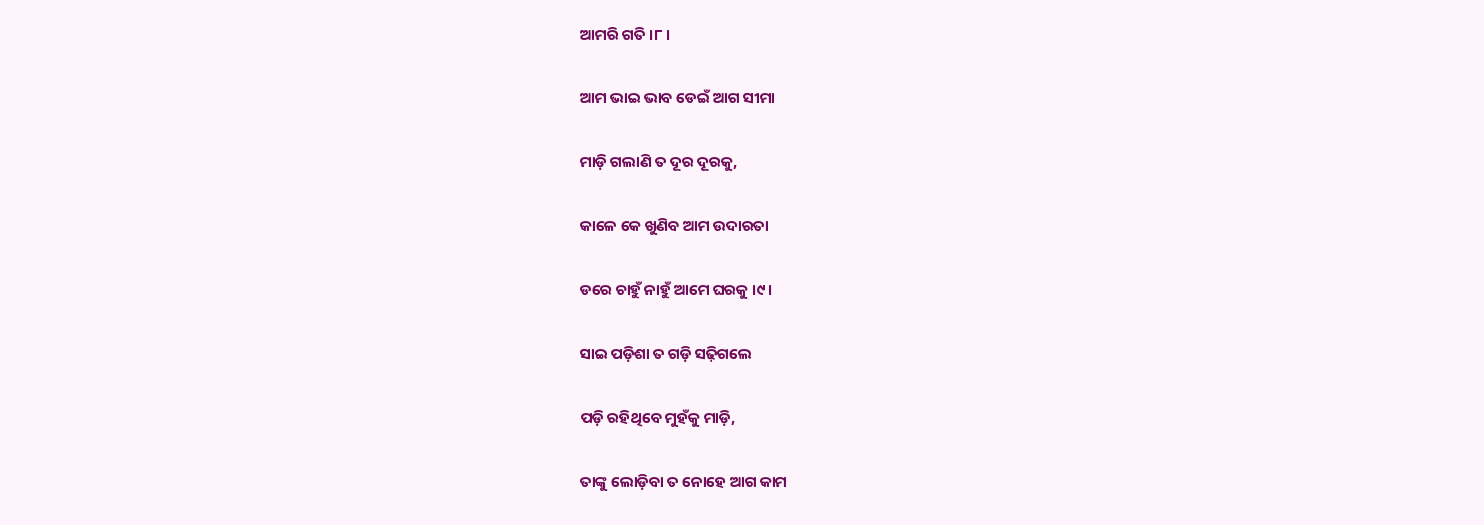ଆମରି ଗତି ।୮।

ଆମ ଭାଇ ଭାବ ଡେଇଁ ଆଗ ସୀମା

ମାଡ଼ି ଗଲାଣି ତ ଦୂର ଦୂରକୁ,

କାଳେ କେ ଖୁଣିବ ଆମ ଉଦାରତା

ଡରେ ଚାହୁଁ ନାହୁଁ ଆମେ ଘରକୁ ।୯।

ସାଇ ପଡ଼ିଶା ତ ଗଡ଼ି ସଢ଼ିଗଲେ

ପଡ଼ି ରହିଥିବେ ମୁହଁକୁ ମାଡ଼ି,

ତାଙ୍କୁ ଲୋଡ଼ିବା ତ ନୋହେ ଆଗ କାମ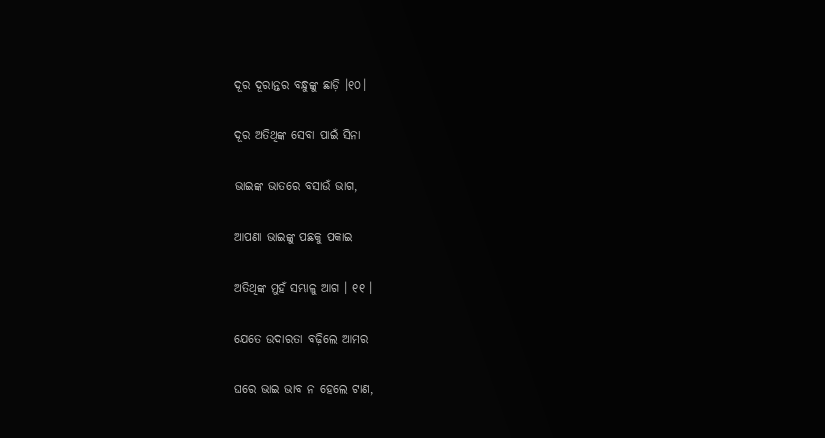ଦୂର ଦୂରାନ୍ତର ବନ୍ଧୁଙ୍କୁ ଛାଡ଼ି ।୧୦।

ଦୂର ଅତିଥିଙ୍କ ସେବା ପାଇଁ ସିନା

ଭାଇଙ୍କ ଭାତରେ ବସାଉଁ ଭାଗ,

ଆପଣା ଭାଇଙ୍କୁ ପଛକୁ ପକାଇ

ଅତିଥିଙ୍କ ମୁହଁ ସମ୍ଭାଳୁ ଆଗ । ୧୧ ।

ଯେତେ ଉଦାରତା ବଢ଼ିଲେ ଆମର

ଘରେ ଭାଇ ଭାବ ନ ହେଲେ ଟାଣ,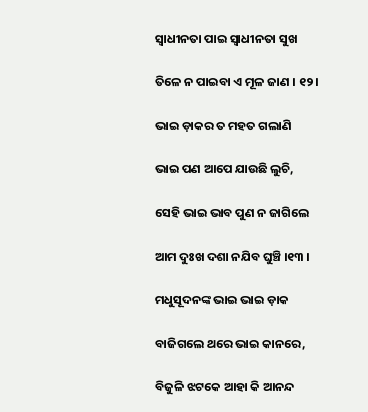ସ୍ଵାଧୀନତା ପାଇ ସ୍ଵାଧୀନତା ସୁଖ

ତିଳେ ନ ପାଇବା ଏ ମୂଳ ଜାଣ । ୧୨।

ଭାଇ ଡ଼ାକର ତ ମହତ ଗଲାଣି

ଭାଇ ପଣ ଆପେ ଯାଉଛି ଲୁଚି,

ସେହି ଭାଇ ଭାବ ପୁଣ ନ ଜାଗିଲେ

ଆମ ଦୁଃଖ ଦଶା ନଯିବ ଘୁଞ୍ଚି ।୧୩ ।

ମଧୁସୂଦନଙ୍କ ଭାଇ ଭାଇ ଡ଼ାକ

ବାଜିଗଲେ ଥରେ ଭାଇ କାନରେ,

ବିଜୁଳି ଝଟକେ ଆହା କି ଆନନ୍ଦ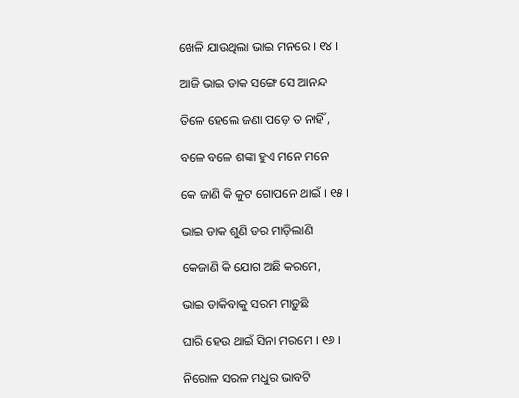ଖେଳି ଯାଉଥିଲା ଭାଇ ମନରେ । ୧୪ ।

ଆଜି ଭାଇ ଡାକ ସଙ୍ଗେ ସେ ଆନନ୍ଦ

ତିଳେ ହେଲେ ଜଣା ପଡ଼େ ତ ନାହିଁ ,

ବଳେ ବଳେ ଶଙ୍କା ହୁଏ ମନେ ମନେ

କେ ଜାଣି କି କୁଟ ଗୋପନେ ଥାଇଁ । ୧୫ ।

ଭାଇ ଡାକ ଶୁଣି ଡର ମାଡ଼ିଲାଣି

କେଜାଣି କି ଯୋଗ ଅଛି କରମେ,

ଭାଇ ଡାକିବାକୁ ସରମ ମାଡ଼ୁଛି

ଘାରି ହେଉ ଥାଇଁ ସିନା ମରମେ । ୧୬ ।

ନିରୋଳ ସରଳ ମଧୁର ଭାବଟି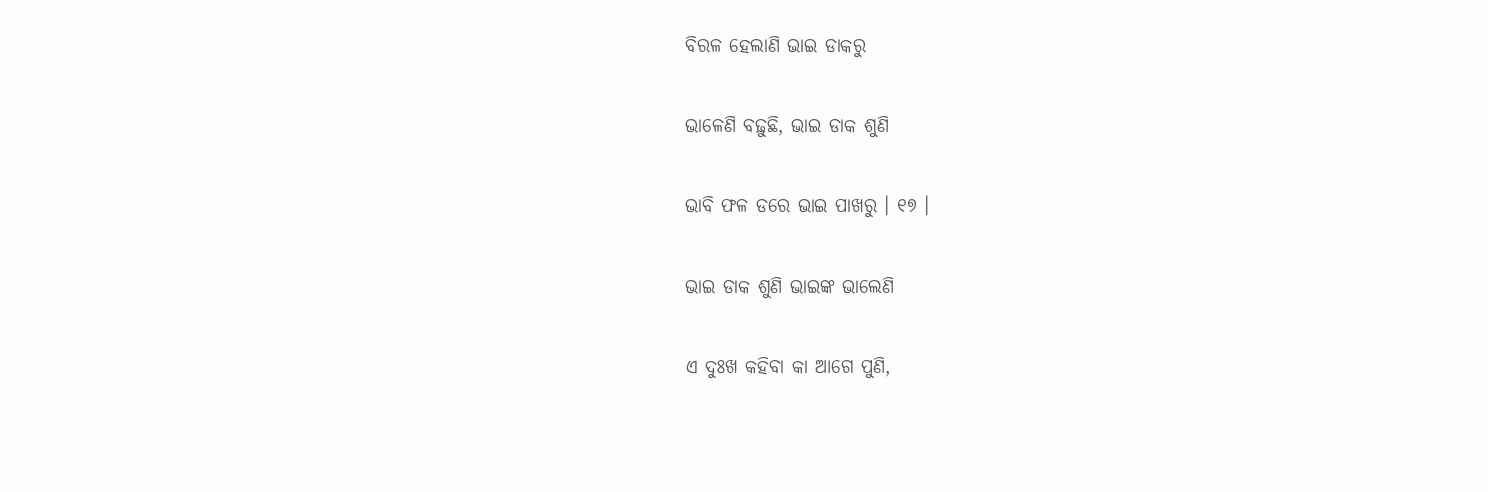ବିରଳ ହେଲାଣି ଭାଇ ଡାକରୁ

ଭାଳେଣି ବଢ଼ୁଛି, ଭାଇ ଡାକ ଶୁଣି

ଭାବି ଫଳ ଡରେ ଭାଇ ପାଖରୁ । ୧୭ ।

ଭାଇ ଡାକ ଶୁଣି ଭାଇଙ୍କ ଭାଲେଣି

ଏ ଦୁଃଖ କହିବା କା ଆଗେ ପୁଣି,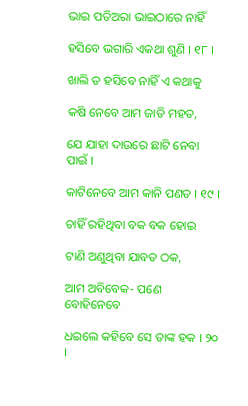ଭାଇ ପତିଅରା ଭାଇଠାରେ ନାହିଁ

ହସିବେ ଭଗାରି ଏକଥା ଶୁଣି । ୧୮ ।

ଖାଲି ତ ହସିବେ ନାହିଁ ଏ କଥାକୁ

କଷି ନେବେ ଆମ ଜାତି ମହତ,

ଯେ ଯାହା ଦାଉରେ ଛାଟି ନେବା ପାଇଁ ।

କାଟିନେବେ ଆମ କାନି ପଣତ । ୧୯ ।

ଚାହିଁ ରହିଥିବା ବକ ବକ ହୋଇ

ଟାଣି ଅଣୁଥିବା ଯାବତ ଠକ,

ଆମ ଅବିବେକ- ପଣେ ବୋହିନେବେ

ଧଇଲେ କହିବେ ସେ ତାଙ୍କ ହକ । ୨୦ ।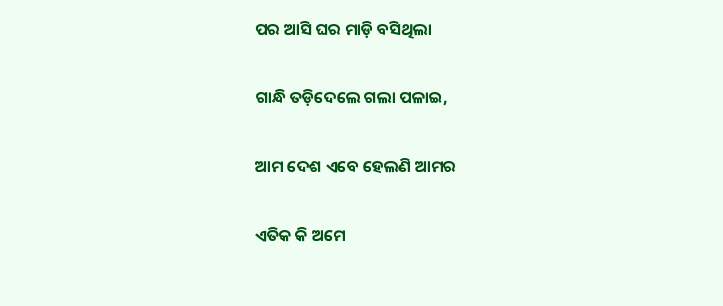ପର ଆସି ଘର ମାଡ଼ି ବସିଥିଲା

ଗାନ୍ଧି ତଡ଼ିଦେଲେ ଗଲା ପଳାଇ,

ଆମ ଦେଶ ଏବେ ହେଲଣି ଆମର

ଏତିକ କି ଅମେ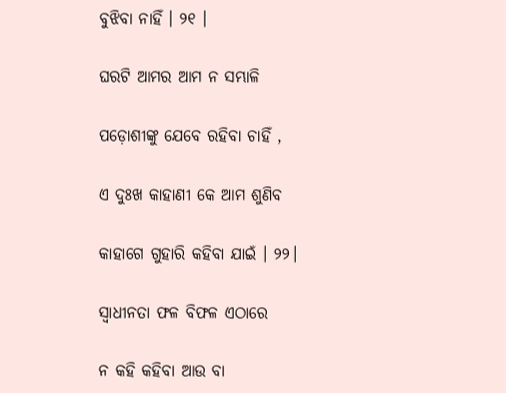ବୁଝିବା ନାହିଁ । ୨୧ ।

ଘରଟି ଆମର ଆମ ନ ସମ୍ଭାଳି

ପଡ଼ୋଶୀଙ୍କୁ ଯେବେ ରହିବା ଚାହିଁ ,

ଏ ଦୁଃଖ କାହାଣୀ କେ ଆମ ଶୁଣିବ

କାହାଗେ ଗୁହାରି କହିବା ଯାଇଁ । ୨୨।

ସ୍ଵାଧୀନତା ଫଳ ବିଫଳ ଏଠାରେ

ନ କହି କହିବା ଆଉ ବା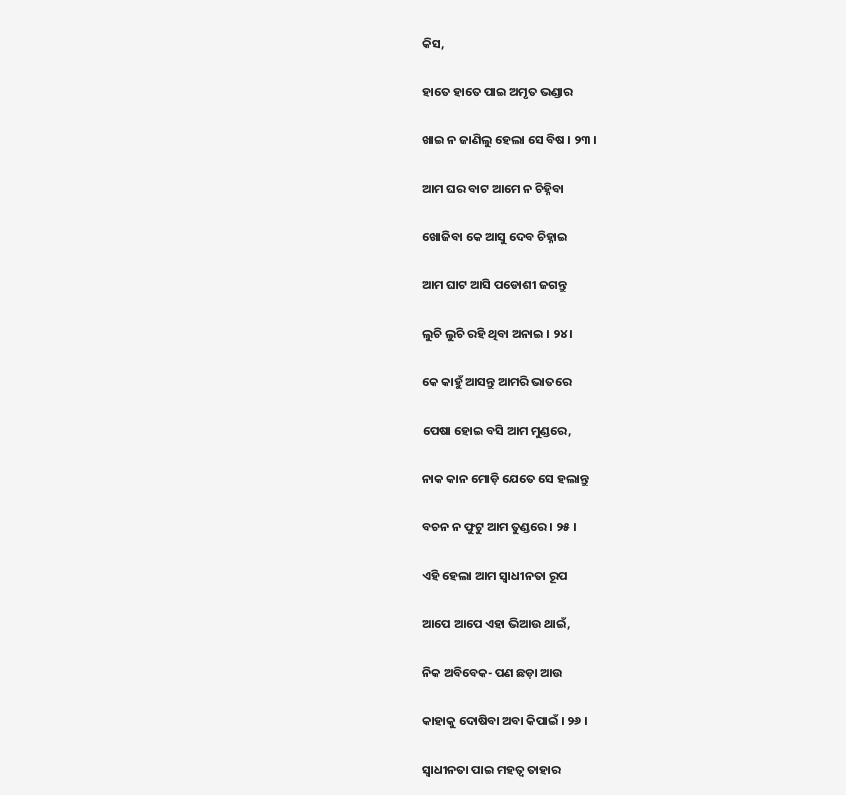କିସ,

ହାତେ ହାତେ ପାଇ ଅମୃତ ଭଣ୍ଡାର

ଖାଇ ନ ଜାଣିଲୁ ହେଲା ସେ ବିଷ । ୨୩ ।

ଆମ ଘର ବାଟ ଆମେ ନ ଚିହ୍ନିବା

ଖୋଜିବା କେ ଆସୁ ଦେବ ଚିହ୍ନାଇ

ଆମ ଘାଟ ଆସି ପଡୋଶୀ ଜଗନ୍ତୁ

ଲୁଚି ଲୁଚି ରହି ଥିବା ଅନାଇ । ୨୪ ।

କେ କାହୁଁ ଆସନ୍ତୁ ଆମରି ଭାତରେ

ପେଷା ହୋଇ ବସି ଆମ ମୁଣ୍ଡରେ,

ନାକ କାନ ମୋଡ଼ି ଯେତେ ସେ ହଲାନ୍ତୁ

ବଚନ ନ ଫୁଟୁ ଆମ ତୁଣ୍ଡରେ । ୨୫ ।

ଏହି ହେଲା ଆମ ସ୍ଵାଧୀନତା ରୂପ

ଆପେ ଆପେ ଏହା ଭିଆଉ ଥାଇଁ,

ନିକ ଅବିବେକ- ପଣ ଛଡ଼ା ଆଉ

କାହାକୁ ଦୋଷିବା ଅବା କିପାଇଁ । ୨୬ ।

ସ୍ଵାଧୀନତା ପାଇ ମହତ୍ୱ ତାହାର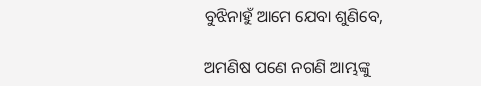ବୁଝିନାହୁଁ ଆମେ ଯେବା ଶୁଣିବେ,

ଅମଣିଷ ପଣେ ନଗଣି ଆମ୍ଭଙ୍କୁ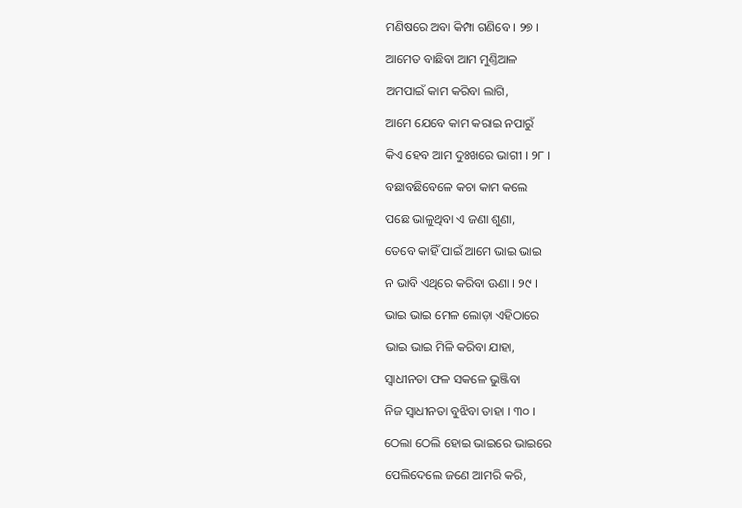ମଣିଷରେ ଅବା କିମ୍ପା ଗଣିବେ । ୨୭ ।

ଆମେତ ବାଛିବା ଆମ ମୁଣ୍ତିଆଳ

ଅମପାଇଁ କାମ କରିବା ଲାଗି,

ଆମେ ଯେବେ କାମ କରାଇ ନପାରୁଁ

କିଏ ହେବ ଆମ ଦୁଃଖରେ ଭାଗୀ । ୨୮ ।

ବଛାବଛିବେଳେ କଚା କାମ କଲେ

ପଛେ ଭାଳୁଥିବା ଏ ଜଣା ଶୁଣା,

ତେବେ କାହିଁ ପାଇଁ ଆମେ ଭାଇ ଭାଇ

ନ ଭାବି ଏଥିରେ କରିବା ଊଣା । ୨୯ ।

ଭାଇ ଭାଇ ମେଳ ଲୋଡ଼ା ଏହିଠାରେ

ଭାଇ ଭାଇ ମିଳି କରିବା ଯାହା,

ସ୍ଵାଧୀନତା ଫଳ ସକଳେ ଭୁଞ୍ଜିବା

ନିଜ ସ୍ଵାଧୀନତା ବୁଝିବା ତାହା । ୩୦ ।

ଠେଲା ଠେଲି ହୋଇ ଭାଇରେ ଭାଇରେ

ପେଲିଦେଲେ ଜଣେ ଆମରି କରି,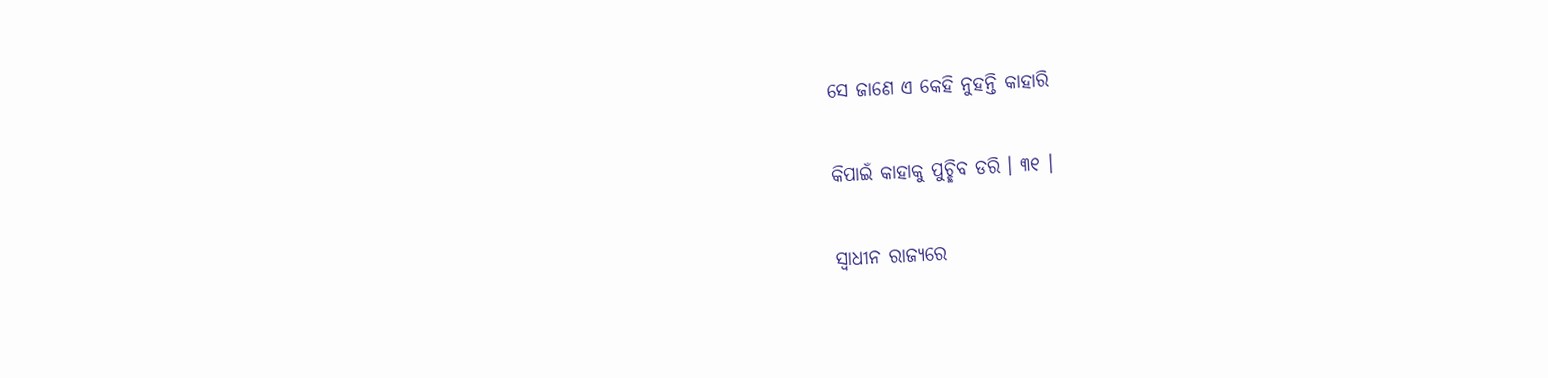ସେ ଜାଣେ ଏ କେହି ନୁହନ୍ତି କାହାରି

କିପାଇଁ କାହାକୁ ପୁଚ୍ଛିବ ଡରି । ୩୧ ।

ସ୍ଵାଧୀନ ରାଜ୍ୟରେ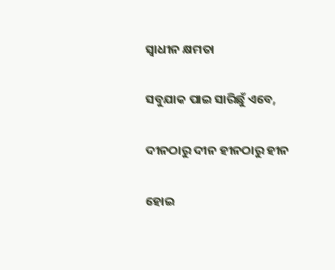ସ୍ୱାଧୀନ କ୍ଷମତା

ସବୁଯାକ ପାଇ ସାରିଛୁଁ ଏବେ,

ଦୀନଠାରୁ ଦୀନ ହୀନଠାରୁ ହୀନ

ହୋଇ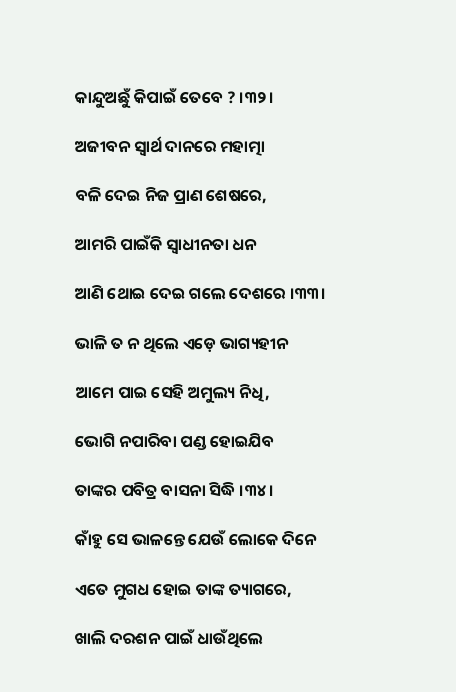କାନ୍ଦୁଅଛୁଁ କିପାଇଁ ତେବେ ? ।୩୨।

ଅଜୀବନ ସ୍ୱାର୍ଥ ଦାନରେ ମହାତ୍ମା

ବଳି ଦେଇ ନିଜ ପ୍ରାଣ ଶେଷରେ,

ଆମରି ପାଇଁକି ସ୍ୱାଧୀନତା ଧନ

ଆଣି ଥୋଇ ଦେଇ ଗଲେ ଦେଶରେ ।୩୩।

ଭାଳି ତ ନ ଥିଲେ ଏଡ଼େ ଭାଗ୍ୟହୀନ

ଆମେ ପାଇ ସେହି ଅମୁଲ୍ୟ ନିଧି,

ଭୋଗି ନପାରିବା ପଣ୍ଡ ହୋଇଯିବ

ତାଙ୍କର ପବିତ୍ର ବାସନା ସିଦ୍ଧି ।୩୪।

କାଁହୁ ସେ ଭାଳନ୍ତେ ଯେଉଁ ଲୋକେ ଦିନେ

ଏତେ ମୁଗଧ ହୋଇ ତାଙ୍କ ତ୍ୟାଗରେ,

ଖାଲି ଦରଶନ ପାଇଁ ଧାଉଁଥିଲେ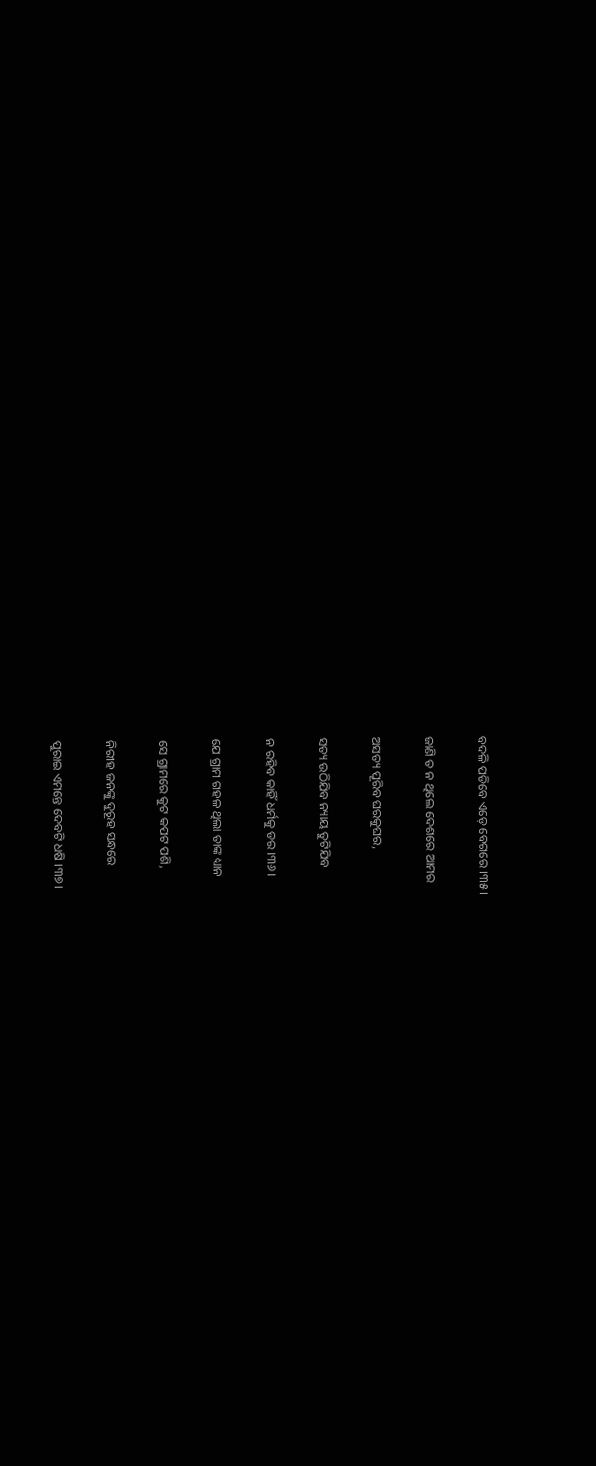ବଦଳି ପଡିବେ ଏଡ଼େ ବେଗରେ ।୩୫।

ଜାଣି ତ ନ ଥିଲେ ଦେଶରେ ଆମର

ଅସତ୍ୟ ପୂରିବ ଘରକୁଘର,

ସତ୍ୟ ଉଠିଯିବ ନ୍ୟାୟ ତୁଟିଯିବ

ନ ରହିବ କାହିଁ ଧର୍ମକୁ ଡର ।୩୬।

ଯେ ଗ୍ରାମ ଗହଳ ଥିଲା ତାଙ୍କ ଧ୍ୟାନ

ସେ ଗ୍ରାମରେ କୁଟ କପଟ ପଶି,

ନିରୀହ ଜନଙ୍କୁ ଦୁରୂହ ସନ୍ଧରେ

ପୁରାଇ ଏମନ୍ତେ ଦେବଟି ଧଷି ।୩୭।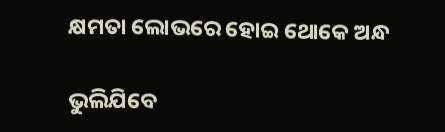କ୍ଷମତା ଲୋଭରେ ହୋଇ ଥୋକେ ଅନ୍ଧ

ଭୁଲିଯିବେ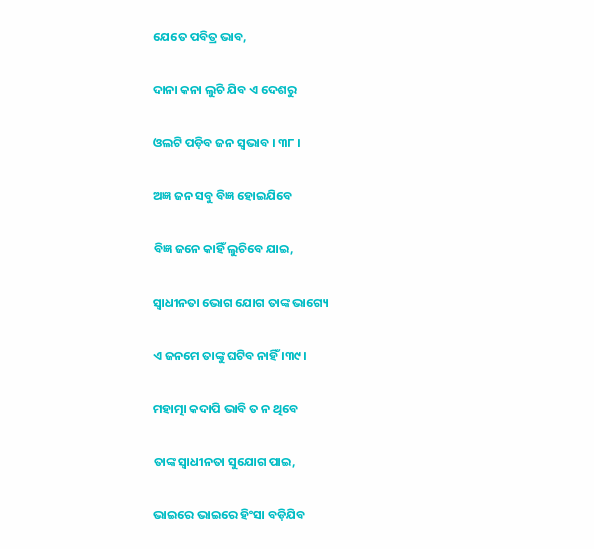ଯେତେ ପବିତ୍ର ଭାବ,

ଦାନା କନା ଲୁଚି ଯିବ ଏ ଦେଶରୁ

ଓଲଟି ପଡ଼ିବ ଜନ ସ୍ୱଭାବ । ୩୮ ।

ଅଜ୍ଞ ଜନ ସବୁ ବିଜ୍ଞ ହୋଇଯିବେ

ବିଜ୍ଞ ଜନେ କାହିଁ ଲୁଚିବେ ଯାଇ,

ସ୍ୱାଧୀନତା ଭୋଗ ଯୋଗ ତାଙ୍କ ଭାଗ୍ୟେ

ଏ ଜନମେ ତାଙ୍କୁ ଘଟିବ ନାହିଁ ।୩୯।

ମହାତ୍ମା କଦାପି ଭାବି ତ ନ ଥିବେ

ତାଙ୍କ ସ୍ୱାଧୀନତା ସୁଯୋଗ ପାଇ,

ଭାଇରେ ଭାଇରେ ହିଂସା ବଡ଼ିଯିବ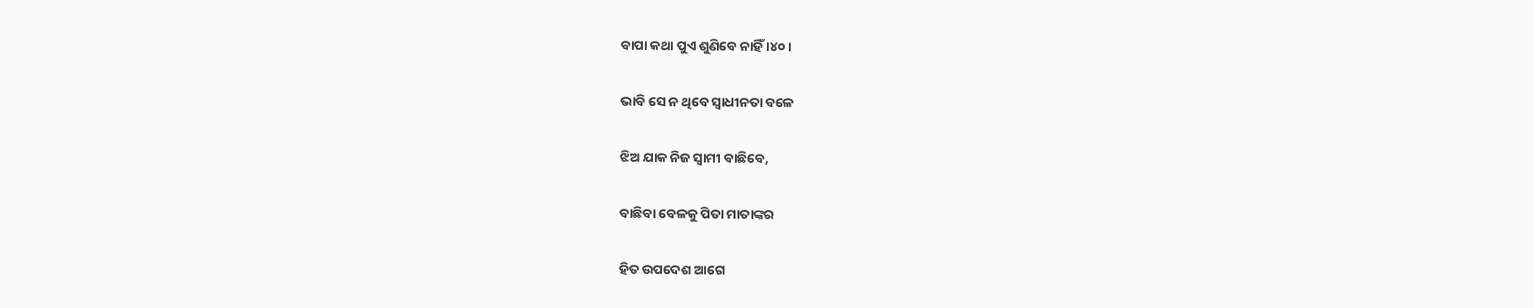ବାପା କଥା ପୁଏ ଶୁଣିବେ ନାହିଁ ।୪୦।

ଭାବି ସେ ନ ଥିବେ ସ୍ୱାଧୀନତା ବଳେ

ଝିଅ ଯାକ ନିଜ ସ୍ୱାମୀ ବାଛିବେ,

ବାଛିବା ବେଳକୁ ପିତା ମାତାଙ୍କର

ହିତ ଉପଦେଶ ଆଗେ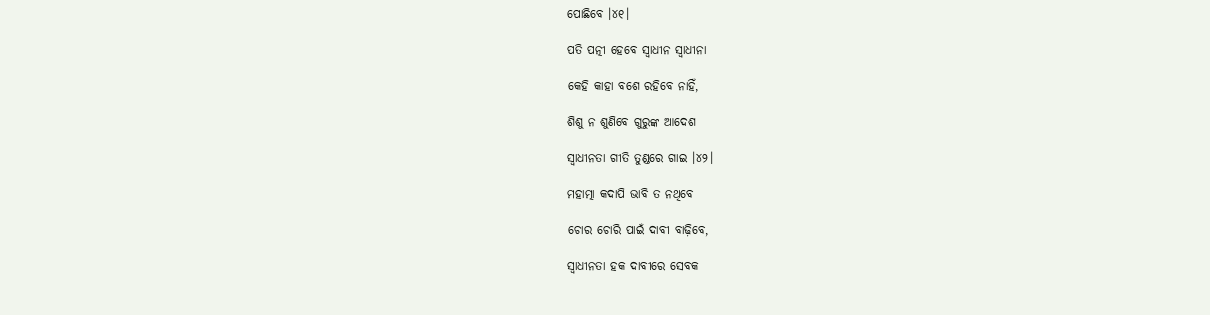ପୋଛିବେ ।୪୧।

ପତି ପତ୍ନୀ ହେବେ ସ୍ୱାଧୀନ ସ୍ଵାଧୀନା

କେହି କାହା ବଶେ ରହିବେ ନାହିଁ,

ଶିଶୁ ନ ଶୁଣିବେ ଗୁରୁଙ୍କ ଆଦେଶ

ସ୍ୱାଧୀନତା ଗୀତି ତୁଣ୍ଡରେ ଗାଇ ।୪୨।

ମହାତ୍ମା କଦାପି ଭାବି ତ ନଥିବେ

ଚୋର ଚୋରି ପାଇଁ ଦାବୀ ବାଢ଼ିବେ,

ସ୍ୱାଧୀନତା ହକ ଦାବୀରେ ସେବକ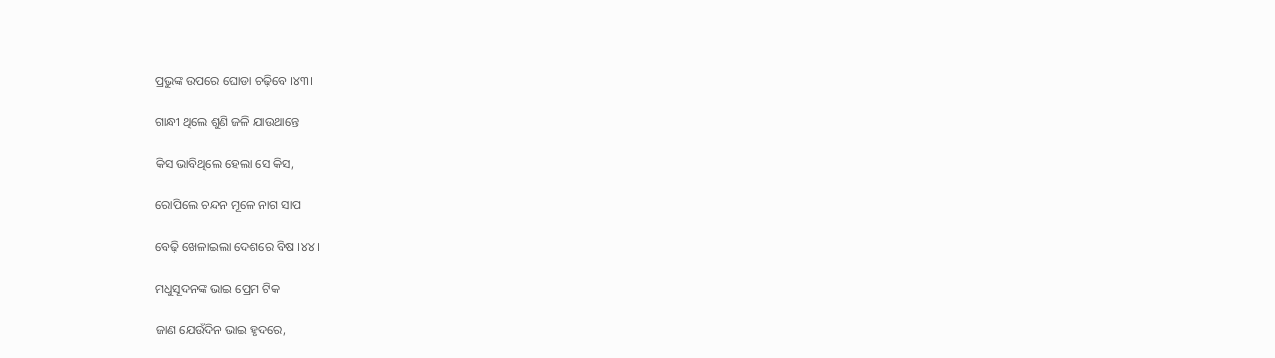ପ୍ରଭୁଙ୍କ ଉପରେ ଘୋଡା ଚଢ଼ିବେ ।୪୩।

ଗାନ୍ଧୀ ଥିଲେ ଶୁଣି ଜଳି ଯାଉଥାନ୍ତେ

କିସ ଭାବିଥିଲେ ହେଲା ସେ କିସ,

ରୋପିଲେ ଚନ୍ଦନ ମୂଳେ ନାଗ ସାପ

ବେଢ଼ି ଖେଳାଇଲା ଦେଶରେ ବିଷ ।୪୪।

ମଧୁସୂଦନଙ୍କ ଭାଇ ପ୍ରେମ ଟିକ

ଜାଣ ଯେଉଁଦିନ ଭାଇ ହୃଦରେ,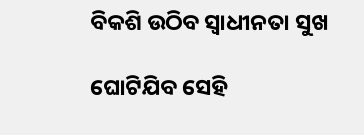ବିକଶି ଉଠିବ ସ୍ୱାଧୀନତା ସୁଖ

ଘୋଟିଯିବ ସେହି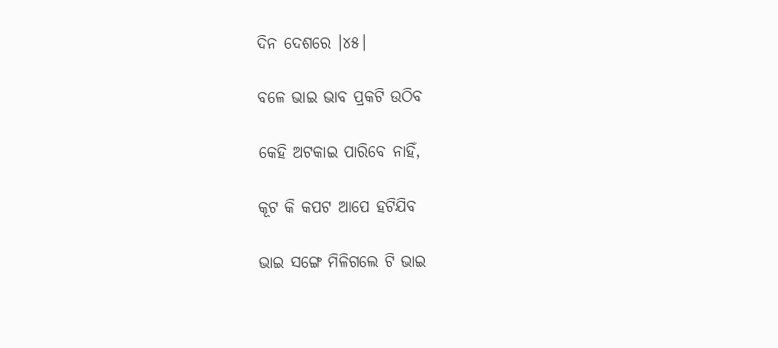ଦିନ ଦେଶରେ ।୪୫।

ବଳେ ଭାଇ ଭାବ ପ୍ରକଟି ଉଠିବ

କେହି ଅଟକାଇ ପାରିବେ ନାହିଁ,

କୂଟ କି କପଟ ଆପେ ହଟିଯିବ

ଭାଇ ସଙ୍ଗେ ମିଳିଗଲେ ଟି ଭାଇ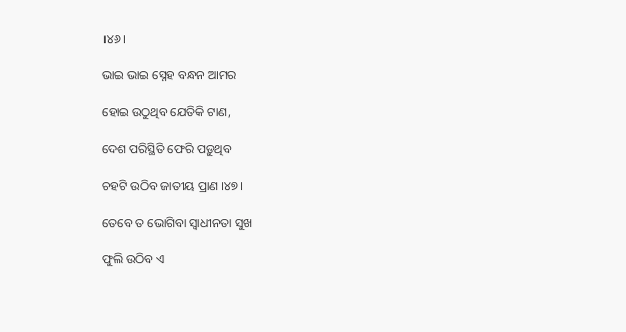।୪୬।

ଭାଇ ଭାଇ ସ୍ନେହ ବନ୍ଧନ ଆମର

ହୋଇ ଉଠୁଥିବ ଯେତିକି ଟାଣ,

ଦେଶ ପରିସ୍ଥିତି ଫେରି ପଡ଼ୁଥିବ

ଚହଟି ଉଠିବ ଜାତୀୟ ପ୍ରାଣ ।୪୭।

ତେବେ ତ ଭୋଗିବା ସ୍ୱାଧୀନତା ସୁଖ

ଫୁଲି ଉଠିବ ଏ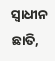ସ୍ୱାଧୀନ ଛାତି,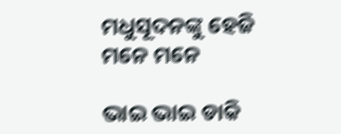ମଧୁସୂଦନଙ୍କୁ ହେଜି ମନେ ମନେ

ଭାଇ ଭାଇ ଡାକି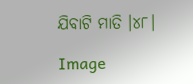ଯିବାଟି ମାତି ।୪୮।

Image